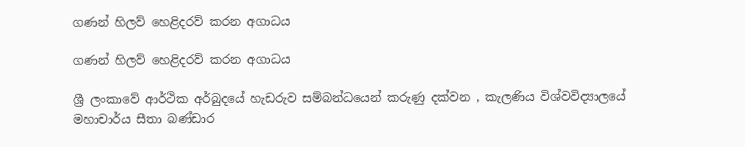ගණන් හිලව් හෙළිදරව් කරන අගාධය

ගණන් හිලව් හෙළිදරව් කරන අගාධය

ශ්‍රී ලංකාවේ ආර්ථික අර්බුදයේ හැඩරුව සම්බන්ධයෙන් කරුණු දක්වන , කැලණිය විශ්වවිද්‍යාලයේ මහාචාර්ය සීතා බණ්ඩාර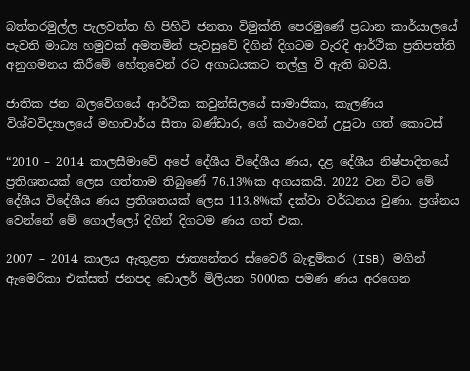බත්තරමුල්ල පැලවත්ත හි පිහිටි ජනතා විමුක්ති පෙරමුණේ ප්‍රධාන කාර්යාලයේ පැවති මාධ්‍ය හමුවක් අමතමින් පැවසුවේ දිගින් දිගටම වැරදි ආර්ථික ප්‍රතිපත්ති අනුගමනය කිරීමේ හේතුවෙන් රට අගාධයකට තල්ලු වී ඇති බවයි.

ජාතික ජන බලවේගයේ ආර්ථික කවුන්සිලයේ සාමාජිකා, කැලණිය විශ්වවිද්‍යාලයේ මහාචාර්ය සීතා බණ්ඩාර, ගේ කථාවෙන් උපුටා ගත් කොටස්

“2010 – 2014 කාලසීමාවේ අපේ දේශීය විදේශීය ණය, දළ දේශීය නිෂ්පාදිතයේ ප්‍රතිශතයක් ලෙස ගත්තාම තිබුණේ 76.13%ක අගයකයි. 2022 වන විට මේ දේශීය විදේශීය ණය ප්‍රතිශතයක් ලෙස 113.8%ක් දක්වා වර්ධනය වුණා. ප්‍රශ්නය වෙන්නේ මේ ගොල්ලෝ දිගින් දිගටම ණය ගත් එක.

2007 – 2014 කාලය ඇතුළත ජාත්‍යන්තර ස්වෛරී බැඳුම්කර (ISB) මගින් ඇමෙරිකා එක්සත් ජනපද ඩොලර් මිලියන 5000ක පමණ ණය අරගෙන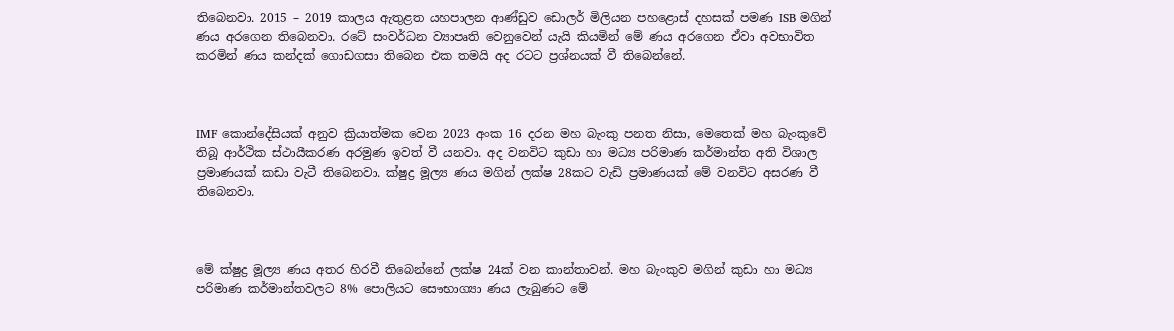තිබෙනවා. 2015 – 2019 කාලය ඇතුළත යහපාලන ආණ්ඩුව ඩොලර් මිලියන පහළොස් දහසක් පමණ ISB මගින් ණය අරගෙන තිබෙනවා. රටේ සංවර්ධන ව්‍යාපෘති වෙනුවෙන් යැයි කියමින් මේ ණය අරගෙන ඒවා අවභාවිත කරමින් ණය කන්දක් ගොඩගසා තිබෙන එක තමයි අද රටට ප්‍රශ්නයක් වී තිබෙන්නේ.



IMF කොන්දේසියක් අනුව ක්‍රියාත්මක වෙන 2023 අංක 16 දරන මහ බැංකු පනත නිසා, මෙතෙක් මහ බැංකුවේ තිබූ ආර්ථික ස්ථායීකරණ අරමුණ ඉවත් වී යනවා. අද වනවිට කුඩා හා මධ්‍ය පරිමාණ කර්මාන්ත අති විශාල ප්‍රමාණයක් කඩා වැටී තිබෙනවා. ක්ෂුද්‍ර මූල්‍ය ණය මගින් ලක්ෂ 28කට වැඩි ප්‍රමාණයක් මේ වනවිට අසරණ වී තිබෙනවා.



මේ ක්ෂුද්‍ර මූල්‍ය ණය අතර හිරවී තිබෙන්නේ ලක්ෂ 24ක් වන කාන්තාවන්. මහ බැංකුව මගින් කුඩා හා මධ්‍ය පරිමාණ කර්මාන්තවලට 8% පොලියට සෞභාග්‍යා ණය ලැබුණට මේ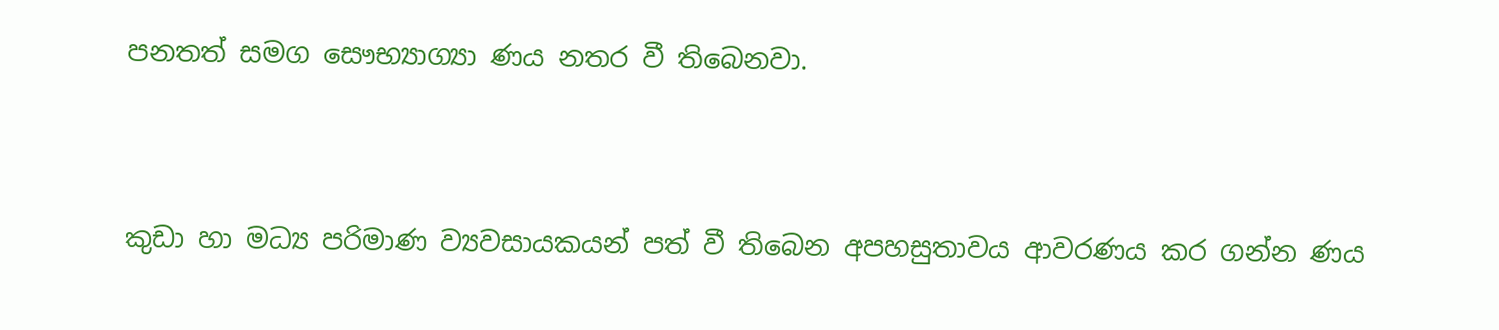පනතත් සමග සෞභ්‍යාග්‍යා ණය නතර වී තිබෙනවා.



කුඩා හා මධ්‍ය පරිමාණ ව්‍යවසායකයන් පත් වී තිබෙන අපහසුතාවය ආවරණය කර ගන්න ණය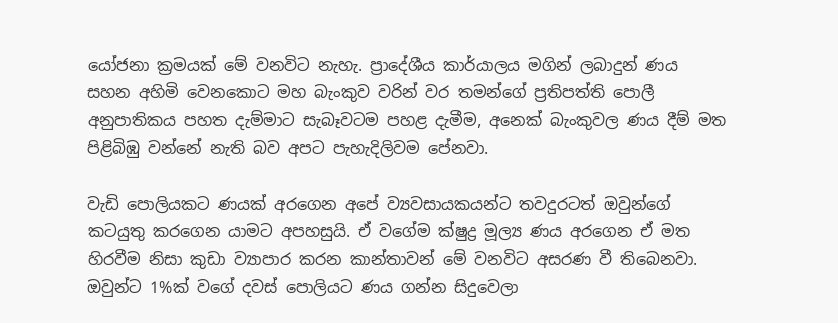යෝජනා ක්‍රමයක් මේ වනවිට නැහැ. ප්‍රාදේශීය කාර්යාලය මගින් ලබාදුන් ණය සහන අහිමි වෙනකොට මහ බැංකුව වරින් වර තමන්ගේ ප්‍රතිපත්ති පොලී අනුපාතිකය පහත දැම්මාට සැබෑවටම පහළ දැමීම, අනෙක් බැංකුවල ණය දීම් මත පිළිබිඹු වන්නේ නැති බව අපට පැහැදිලිවම පේනවා.

වැඩි පොලියකට ණයක් අරගෙන අපේ ව්‍යවසායකයන්ට තවදුරටත් ඔවුන්ගේ කටයුතු කරගෙන යාමට අපහසුයි. ඒ වගේම ක්ෂුද්‍ර මූල්‍ය ණය අරගෙන ඒ මත හිරවීම නිසා කුඩා ව්‍යාපාර කරන කාන්තාවන් මේ වනවිට අසරණ වී තිබෙනවා. ඔවුන්ට 1%ක් වගේ දවස් පොලියට ණය ගන්න සිදුවෙලා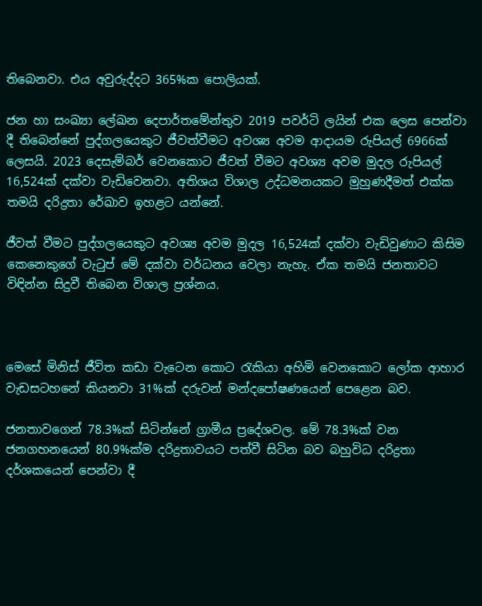තිබෙනවා. එය අවුරුද්දට 365%ක පොලියක්.

ජන හා සංඛ්‍යා ලේඛන දෙපාර්තමේන්තුව 2019 පවර්ටි ලයින් එක ලෙස පෙන්වා දී තිබෙන්නේ පුද්ගලයෙකුට ජීවත්වීමට අවශ්‍ය අවම ආදායම රුපියල් 6966ක් ලෙසයි. 2023 දෙසැම්බර් වෙනකොට ජීවත් වීමට අවශ්‍ය අවම මුදල රුපියල් 16,524ක් දක්වා වැඩිවෙනවා. අතිශය විශාල උද්ධමනයකට මුහුණදීමත් එක්ක තමයි දරිද්‍රතා රේඛාව ඉහළට යන්නේ.

ජීවත් වීමට පුද්ගලයෙකුට අවශ්‍ය අවම මුදල 16,524ක් දක්වා වැඩිවුණාට කිසිම කෙනෙකුගේ වැටුප් මේ දක්වා වර්ධනය වෙලා නැහැ. ඒක තමයි ජනතාවට විඳින්න සිදුවී තිබෙන විශාල ප්‍රශ්නය.



මෙසේ මිනිස් ජීවිත කඩා වැටෙන කොට රැකියා අහිමි වෙනකොට ලෝක ආහාර වැඩසටහනේ කියනවා 31%ක් දරුවන් මන්දපෝෂණයෙන් පෙළෙන බව.

ජනතාවගෙන් 78.3%ක් සිටින්නේ ග්‍රාමීය ප්‍රදේශවල. මේ 78.3%ක් වන ජනගහනයෙන් 80.9%ක්ම දරිද්‍රතාවයට පත්වී සිටින බව බහුවිධ දරිද්‍රතා දර්ශකයෙන් පෙන්වා දී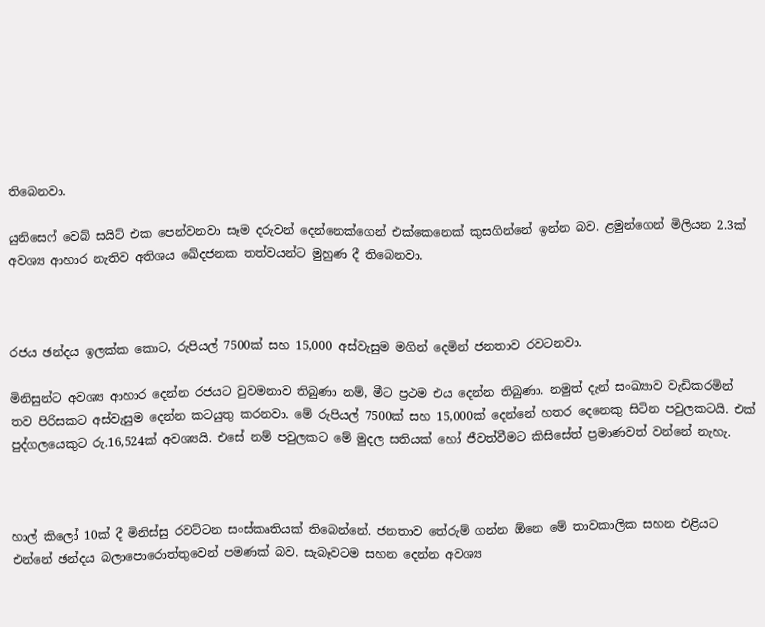තිබෙනවා.

යුනිසෙෆ් වෙබ් සයිට් එක පෙන්වනවා සෑම දරුවන් දෙන්නෙක්ගෙන් එක්කෙනෙක් කුසගින්නේ ඉන්න බව. ළමුන්ගෙන් මිලියන 2.3ක් අවශ්‍ය ආහාර නැතිව අතිශය ඛේදජනක තත්වයන්ට මුහුණ දී තිබෙනවා.



රජය ඡන්දය ඉලක්ක කොට, රුපියල් 7500ක් සහ 15,000 අස්වැසුම මගින් දෙමින් ජනතාව රවටනවා.

මිනිසුන්ට අවශ්‍ය ආහාර දෙන්න රජයට වුවමනාව තිබුණා නම්, මීට ප්‍රථම එය දෙන්න තිබුණා. නමුත් දැන් සංඛ්‍යාව වැඩිකරමින් තව පිරිසකට අස්වැසුම දෙන්න කටයුතු කරනවා. මේ රුපියල් 7500ක් සහ 15,000ක් දෙන්නේ හතර දෙනෙකු සිටින පවුලකටයි. එක් පුද්ගලයෙකුට රු.16,524ක් අවශ්‍යයි. එසේ නම් පවුලකට මේ මුදල සතියක් හෝ ජීවත්වීමට කිසිසේත් ප්‍රමාණවත් වන්නේ නැහැ.



හාල් කිලෝ 10ක් දී මිනිස්සු රවට්ටන සංස්කෘතියක් තිබෙන්නේ. ජනතාව තේරුම් ගන්න ඕනෙ මේ තාවකාලික සහන එළියට එන්නේ ඡන්දය බලාපොරොත්තුවෙන් පමණක් බව. සැබෑවටම සහන දෙන්න අවශ්‍ය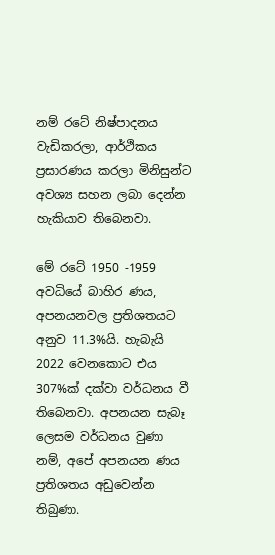නම් රටේ නිෂ්පාදනය වැඩිකරලා, ආර්ථිකය ප්‍රසාරණය කරලා මිනිසුන්ට අවශ්‍ය සහන ලබා දෙන්න හැකියාව තිබෙනවා.

මේ රටේ 1950 -1959 අවධියේ බාහිර ණය, අපනයනවල ප්‍රතිශතයට අනුව 11.3%යි. හැබැයි 2022 වෙනකොට එය 307%ක් දක්වා වර්ධනය වී තිබෙනවා. අපනයන සැබෑ ලෙසම වර්ධනය වුණා නම්, අපේ අපනයන ණය ප්‍රතිශතය අඩුවෙන්න තිබුණා.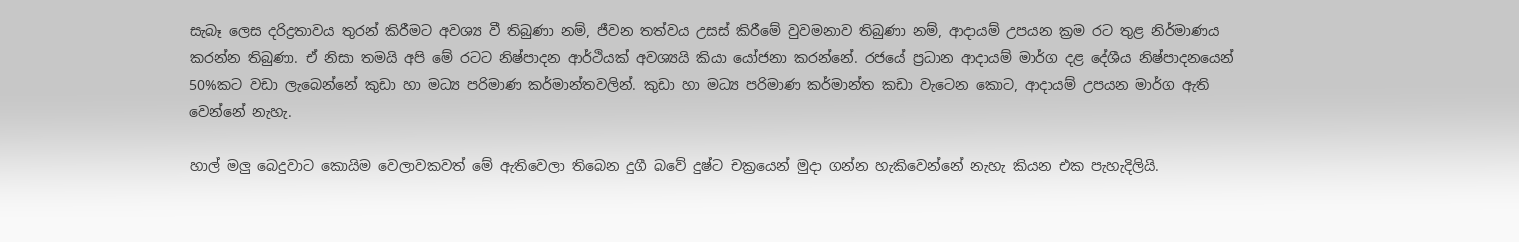සැබෑ ලෙස දරිද්‍රතාවය තුරන් කිරීමට අවශ්‍ය වී තිබුණා නම්, ජීවන තත්වය උසස් කිරීමේ වුවමනාව තිබුණා නම්, ආදායම් උපයන ක්‍රම රට තුළ නිර්මාණය කරන්න තිබුණා. ඒ නිසා තමයි අපි මේ රටට නිෂ්පාදන ආර්ථියක් අවශ්‍යයි කියා යෝජනා කරන්නේ. රජයේ ප්‍රධාන ආදායම් මාර්ග දළ දේශීය නිෂ්පාදනයෙන් 50%කට වඩා ලැබෙන්නේ කුඩා හා මධ්‍ය පරිමාණ කර්මාන්තවලින්. කුඩා හා මධ්‍ය පරිමාණ කර්මාන්ත කඩා වැටෙන කොට, ආදායම් උපයන මාර්ග ඇති වෙන්නේ නැහැ.

හාල් මලු බෙදුවාට කොයිම වෙලාවකවත් මේ ඇතිවෙලා තිබෙන දුගී බවේ දුෂ්ට චක්‍රයෙන් මුදා ගන්න හැකිවෙන්නේ නැහැ කියන එක පැහැදිලියි.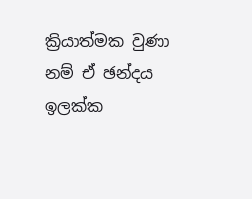ක්‍රියාත්මක වුණා නම් ඒ ඡන්දය ඉලක්ක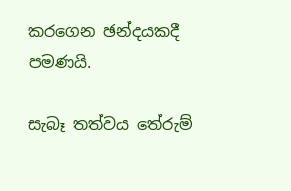කරගෙන ඡන්දයකදී පමණයි.

සැබෑ තත්වය තේරුම්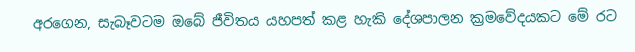අරගෙන, සැබෑවටම ඔබේ ජීවිතය යහපත් කළ හැකි දේශපාලන ක්‍රමවේදයකට මේ රට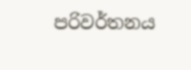පරිවර්තනය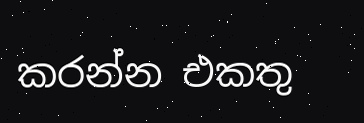කරන්න එකතු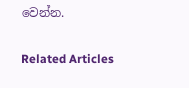වෙන්න.

Related Articles